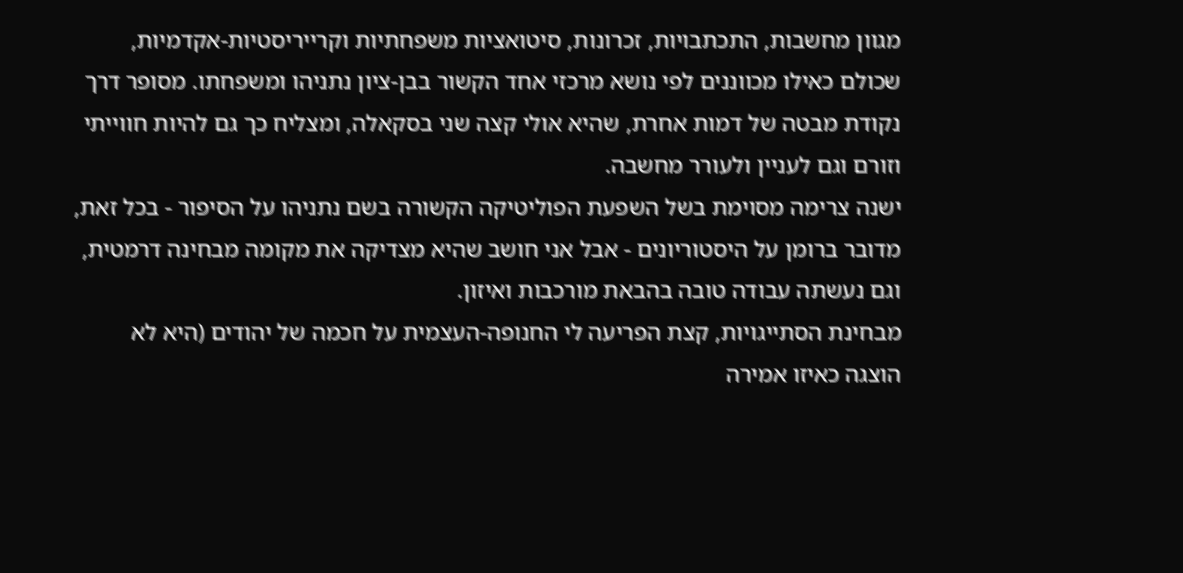מגוון מחשבות, התכתבויות, זכרונות, סיטואציות משפחתיות וקרייריסטיות-אקדמיות, שכולם כאילו מכווננים לפי נושא מרכזי אחד הקשור בבן-ציון נתניהו ומשפחתו. מסופר דרך נקודת מבטה של דמות אחרת, שהיא אולי קצה שני בסקאלה, ומצליח כך גם להיות חווייתי וזורם וגם לעניין ולעורר מחשבה.
ישנה צרימה מסוימת בשל השפעת הפוליטיקה הקשורה בשם נתניהו על הסיפור - בכל זאת, מדובר ברומן על היסטוריונים - אבל אני חושב שהיא מצדיקה את מקומה מבחינה דרמטית, וגם נעשתה עבודה טובה בהבאת מורכבות ואיזון.
מבחינת הסתייגויות, קצת הפריעה לי החנופה-העצמית על חכמה של יהודים (היא לא הוצגה כאיזו אמירה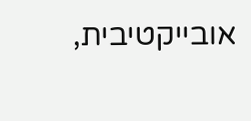אובייקטיבית,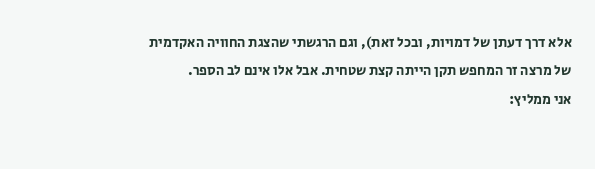אלא דרך דעתן של דמויות, ובכל זאת), וגם הרגשתי שהצגת החוויה האקדמית של מרצה זר המחפש תקן הייתה קצת שטחית. אבל אלו אינם לב הספר.
אני ממליץ: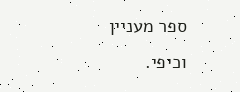ספר מעניין וכיפי.